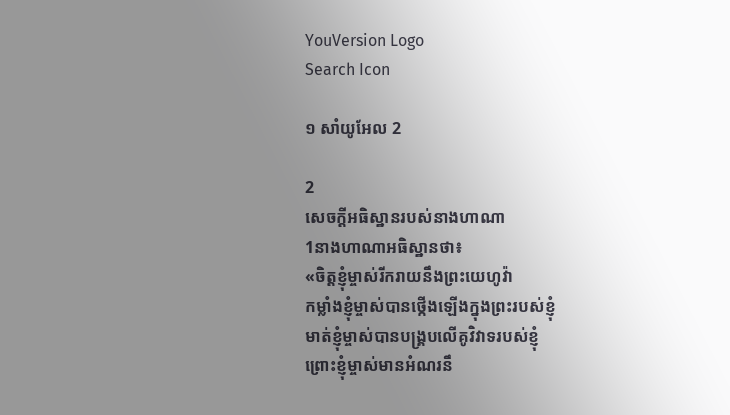YouVersion Logo
Search Icon

១ សាំ‌យូ‌អែល 2

2
សេចក្តីអធិស្ឋានរបស់នាងហា‌ណា
1នាងហា‌ណាអធិស្ឋានថា៖
«ចិត្តខ្ញុំម្ចាស់រីក‌រាយនឹងព្រះ‌យេហូវ៉ា
កម្លាំងខ្ញុំម្ចាស់បានថ្កើងឡើងក្នុងព្រះរបស់ខ្ញុំ
មាត់ខ្ញុំម្ចាស់បានបង្គ្របលើគូវិវាទរបស់ខ្ញុំ
ព្រោះខ្ញុំម្ចាស់មានអំណរនឹ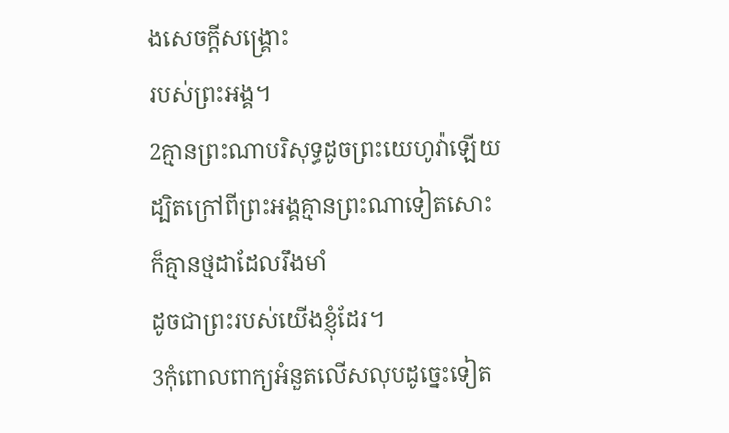ងសេចក្ដីសង្គ្រោះ
របស់ព្រះ‌អង្គ។
2គ្មានព្រះណាបរិសុទ្ធដូចព្រះ‌យេហូវ៉ាឡើយ
ដ្បិតក្រៅពីព្រះ‌អង្គគ្មានព្រះណាទៀតសោះ
ក៏គ្មានថ្ម‌ដាដែលរឹងមាំ
ដូចជាព្រះរបស់យើងខ្ញុំដែរ។
3កុំពោលពាក្យអំនួតលើសលុបដូច្នេះទៀត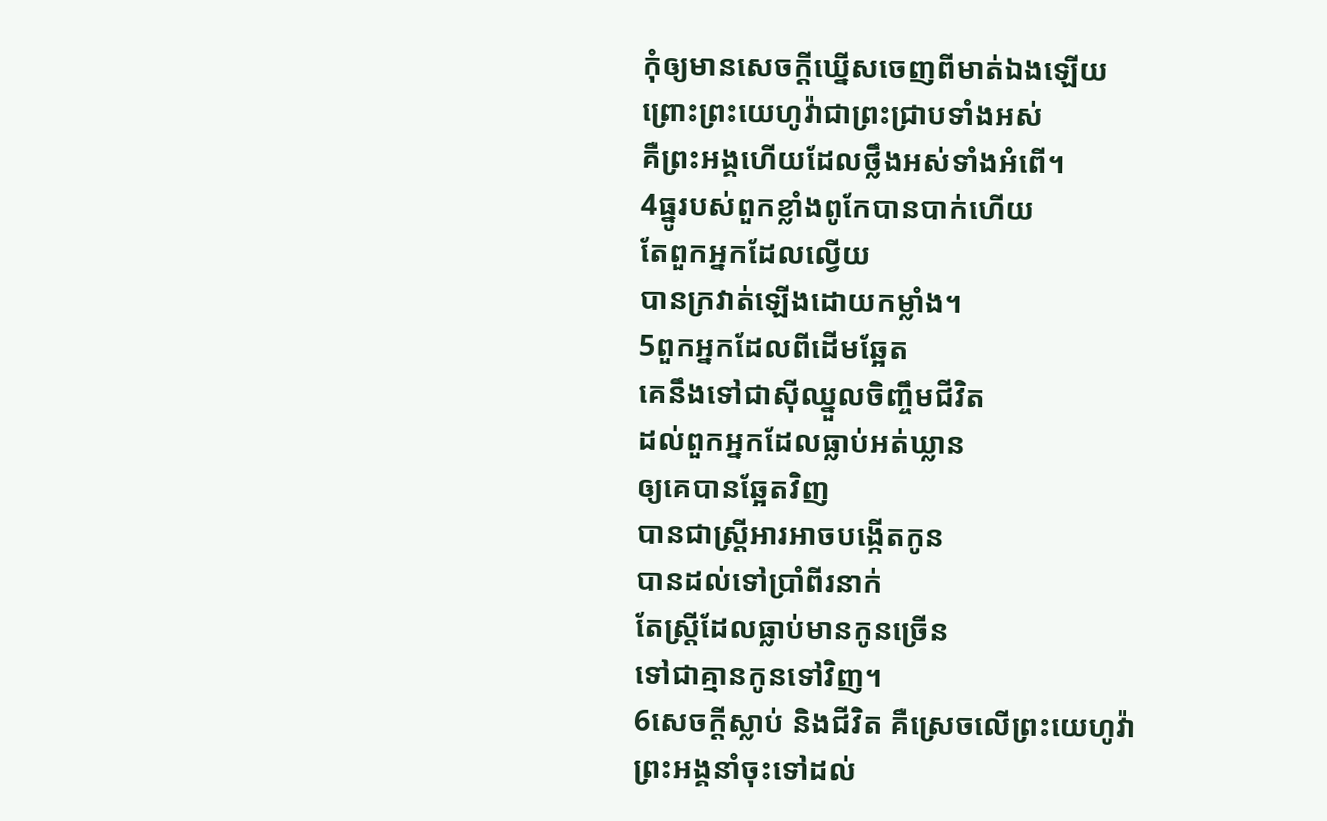កុំឲ្យមានសេចក្ដីឃ្នើសចេញពីមាត់ឯងឡើយ
ព្រោះព្រះ‌យេហូវ៉ាជាព្រះជ្រាបទាំងអស់
គឺព្រះ‌អង្គហើយដែលថ្លឹងអស់ទាំងអំពើ។
4ធ្នូរបស់ពួកខ្លាំងពូកែបានបាក់ហើយ
តែពួកអ្នកដែលល្វើយ
បានក្រវាត់ឡើងដោយកម្លាំង។
5ពួកអ្នកដែលពីដើមឆ្អែត
គេនឹងទៅជាស៊ីឈ្នួលចិញ្ចឹមជីវិត
ដល់ពួកអ្នកដែលធ្លាប់អត់‌ឃ្លាន
ឲ្យគេបានឆ្អែតវិញ
បានជាស្ត្រីអារអាចបង្កើតកូន
បានដល់ទៅប្រាំពីរនាក់
តែស្ត្រីដែលធ្លាប់មានកូនច្រើន
ទៅជាគ្មានកូនទៅវិញ។
6សេចក្ដីស្លាប់ និងជីវិត គឺស្រេចលើព្រះ‌យេហូវ៉ា
ព្រះ‌អង្គនាំចុះទៅដល់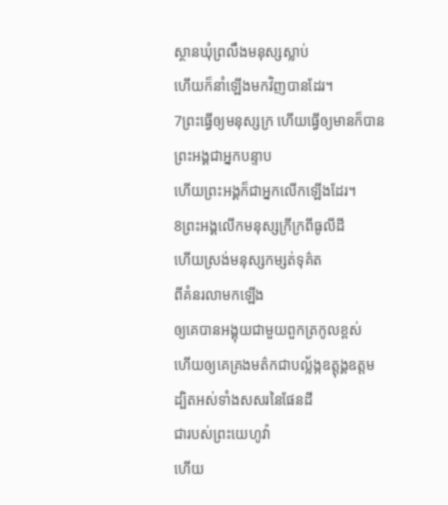ស្ថានឃុំព្រលឹងមនុស្សស្លាប់
ហើយក៏នាំឡើងមកវិញបានដែរ។
7ព្រះធ្វើឲ្យមនុស្សក្រ ហើយធ្វើឲ្យមានក៏បាន
ព្រះ‌អង្គជាអ្នកបន្ទាប
ហើយព្រះ‌អង្គក៏ជាអ្នកលើកឡើងដែរ។
8ព្រះ‌អង្គលើកមនុស្សក្រីក្រពីធូលីដី
ហើយស្រង់មនុស្សកម្សត់ទុគ៌ត
ពីគំនរលាមកឡើង
ឲ្យគេបានអង្គុយជា‌មួយពួកត្រកូលខ្ពស់
ហើយឲ្យគេគ្រងមត៌កជាបល្ល័ង្កឧត្តុង្គ‌ឧត្តម
ដ្បិតអស់ទាំងសសរនៃផែនដី
ជារបស់ព្រះ‌យេហូវ៉ា
ហើយ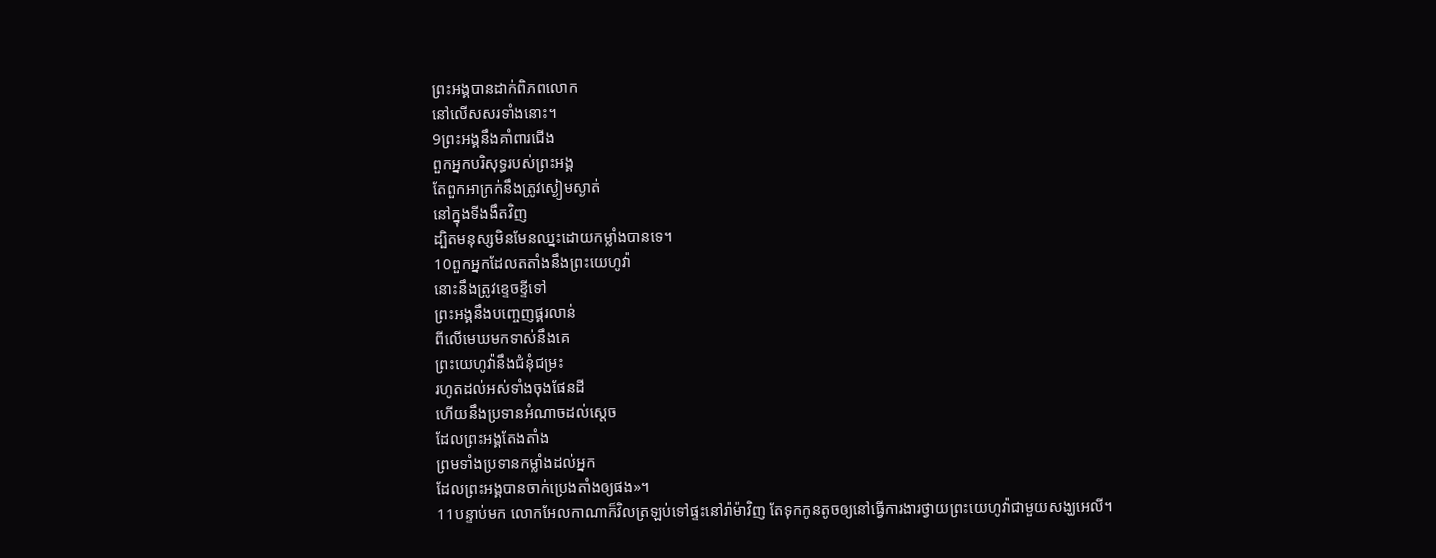ព្រះ‌អង្គបានដាក់ពិភពលោក
នៅលើសសរទាំងនោះ។
9ព្រះ‌អង្គនឹងគាំ‌ពារជើង
ពួកអ្នកបរិសុទ្ធរបស់ព្រះ‌អង្គ
តែពួកអាក្រក់នឹងត្រូវស្ងៀម‌ស្ងាត់
នៅក្នុងទីងងឹតវិញ
ដ្បិតមនុស្សមិនមែនឈ្នះដោយកម្លាំងបានទេ។
10ពួកអ្នកដែលត‌តាំងនឹងព្រះ‌យេហូវ៉ា
នោះនឹងត្រូវខ្ទេច‌ខ្ទីទៅ
ព្រះ‌អង្គនឹងបញ្ចេញផ្គរ‌លាន់
ពីលើមេឃមកទាស់នឹងគេ
ព្រះ‌យេហូវ៉ានឹងជំនុំ‌ជម្រះ
រហូតដល់អស់ទាំងចុងផែនដី
ហើយនឹងប្រទានអំណាចដល់ស្តេច
ដែលព្រះ‌អង្គតែងតាំង
ព្រមទាំងប្រទានកម្លាំងដល់អ្នក
ដែលព្រះ‌អង្គបានចាក់ប្រេងតាំងឲ្យផង»។
11បន្ទាប់មក លោកអែល‌កា‌ណាក៏វិលត្រឡប់ទៅផ្ទះនៅរ៉ាម៉ាវិញ តែទុកកូនតូចឲ្យនៅធ្វើការ‌ងារថ្វាយព្រះ‌យេហូវ៉ាជា‌មួយសង្ឃអេលី។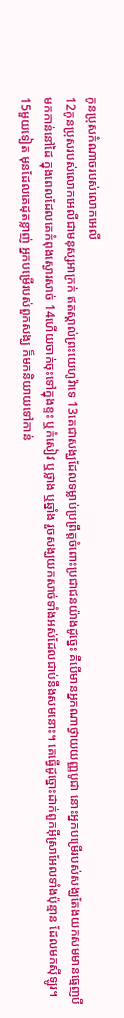កូនប្រុសកំណាចរបស់លោកអេលី
12កូនប្រុសរបស់លោកអេលីជាមនុស្សអាក្រក់ ឥតស្គាល់ព្រះ‌យេហូវ៉ាទេ 13គេជាសង្ឃដែលទម្លាប់ប្រព្រឹត្តចំពោះប្រជាជនយ៉ាងដូច្នេះ គឺបើមានអ្នកណាថ្វាយយញ្ញ‌បូជា នោះអ្នកបម្រើរបស់សង្ឃតែងយកសមមានធ្មេញបីមកកាន់នៅដៃ ក្នុងពេលដែលគេកំពុងស្ងោរសាច់ 14ហើយចាក់ចុះទៅក្នុងខ្ទះ ឬកំសៀវ ឬថ្លាង ឬឆ្នាំង រួចសង្ឃយកសាច់ទាំងអស់ដែលជាប់នឹងសមនោះ។ គេធ្វើដូច្នោះដាក់ពួកអ៊ីស្រា‌អែលទាំងប៉ុន្មាន ដែលមកស៊ីឡូរ។ 15មួយទៀត មុនដែលគេដុតខ្លាញ់ អ្នកបម្រើរបស់ពួកសង្ឃ ក៏មកនិយាយទៅកាន់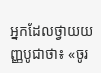អ្នកដែលថ្វាយយញ្ញ‌បូជាថា៖ «ចូរ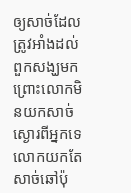ឲ្យសាច់ដែលត្រូវអាំងដល់ពួកសង្ឃមក ព្រោះលោកមិនយកសាច់ស្ងោរពីអ្នកទេ លោកយកតែសាច់ឆៅប៉ុ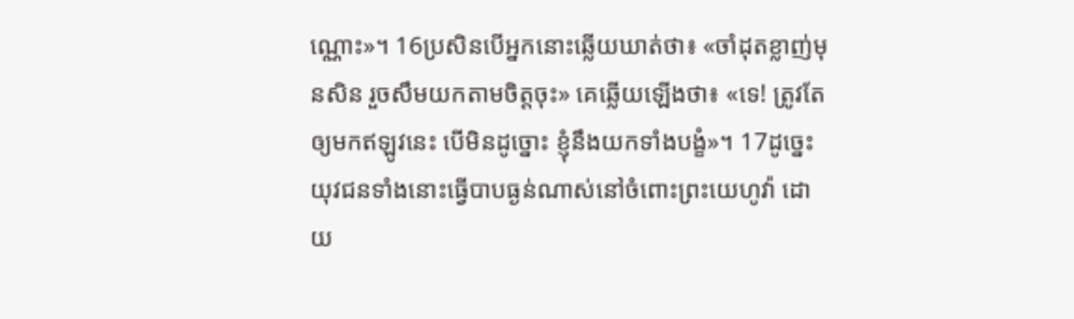ណ្ណោះ»។ 16ប្រសិន‌បើអ្នកនោះឆ្លើយឃាត់ថា៖ «ចាំដុតខ្លាញ់មុនសិន រួចសឹមយកតាមចិត្តចុះ» គេឆ្លើយឡើងថា៖ «ទេ! ត្រូវតែឲ្យមកឥឡូវនេះ បើមិនដូច្នោះ ខ្ញុំនឹងយកទាំងបង្ខំ»។ 17ដូច្នេះ យុវជនទាំងនោះធ្វើបាបធ្ងន់ណាស់នៅចំពោះព្រះ‌យេហូវ៉ា ដោយ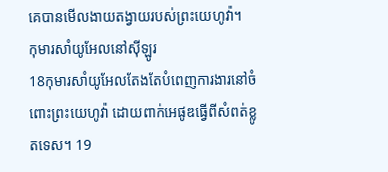គេបានមើលងាយតង្វាយរបស់ព្រះ‌យេហូវ៉ា។
កុមារសាំយូ‌អែលនៅស៊ីឡូរ
18កុមារសាំយូ‌អែលតែងតែបំពេញការ‌ងារនៅចំពោះព្រះ‌យេហូវ៉ា ដោយពាក់អេផូឌធ្វើពីសំពត់ខ្លូត‌ទេស។ 19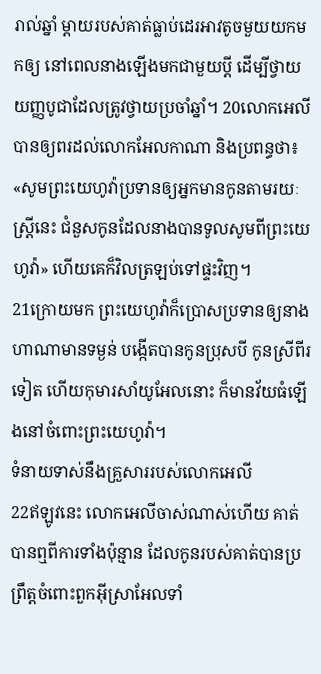រាល់ឆ្នាំ ម្តាយរបស់គាត់ធ្លាប់ដេរអាវតូចមួយយកមកឲ្យ នៅពេលនាងឡើងមកជា‌មួយប្តី ដើម្បីថ្វាយយញ្ញ‌បូជាដែលត្រូវថ្វាយប្រចាំឆ្នាំ។ 20លោកអេលីបានឲ្យពរដល់លោកអែល‌កា‌ណា និងប្រពន្ធថា៖ «សូមព្រះ‌យេហូវ៉ាប្រទានឲ្យអ្នកមានកូនតាមរយៈស្រ្តីនេះ ជំនួសកូនដែលនាងបានទូលសូមពីព្រះ‌យេហូវ៉ា» ហើយគេក៏វិលត្រឡប់ទៅផ្ទះវិញ។
21ក្រោយមក ព្រះ‌យេហូវ៉ាក៏ប្រោស‌ប្រទានឲ្យនាងហា‌ណាមានទម្ងន់ បង្កើតបានកូនប្រុសបី កូនស្រីពីរទៀត ហើយកុមារសាំយូ‌អែលនោះ ក៏មានវ័យធំឡើងនៅចំពោះព្រះ‌យេហូវ៉ា។
ទំនាយទាស់នឹងគ្រួសាររបស់លោកអេលី
22ឥឡូវនេះ លោកអេលីចាស់ណាស់ហើយ គាត់បានឮពីការទាំងប៉ុន្មាន ដែលកូនរបស់គាត់បានប្រព្រឹត្តចំពោះពួកអ៊ីស្រា‌អែលទាំ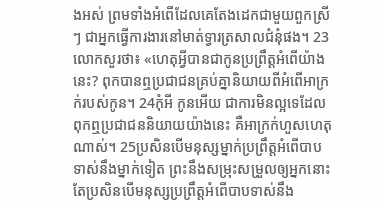ងអស់ ព្រមទាំងអំពើដែលគេតែងដេកជា‌មួយពួកស្រីៗ ជាអ្នកធ្វើការ‌ងារនៅមាត់ទ្វារត្រសាលជំនុំផង។ 23លោកសួរថា៖ «ហេតុអ្វីបានជាកូនប្រព្រឹត្តអំពើយ៉ាងនេះ? ពុកបានឮប្រជាជនគ្រប់គ្នានិយាយពីអំពើអាក្រក់របស់កូន។ 24កុំអី កូនអើយ ជាការមិនល្អទេដែលពុកឮប្រជាជននិយាយយ៉ាងនេះ គឺអាក្រក់ហួសហេតុណាស់។ 25ប្រសិន‌បើមនុស្សម្នាក់ប្រព្រឹត្តអំពើបាបទាស់នឹងម្នាក់ទៀត ព្រះនឹងសម្រុះសម្រួលឲ្យអ្នកនោះ តែប្រសិន‌បើមនុស្សប្រព្រឹត្តអំពើបាបទាស់នឹង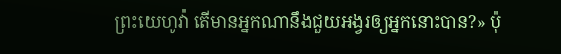ព្រះ‌យេហូវ៉ា តើមានអ្នកណានឹងជួយអង្វរឲ្យអ្នកនោះបាន?» ប៉ុ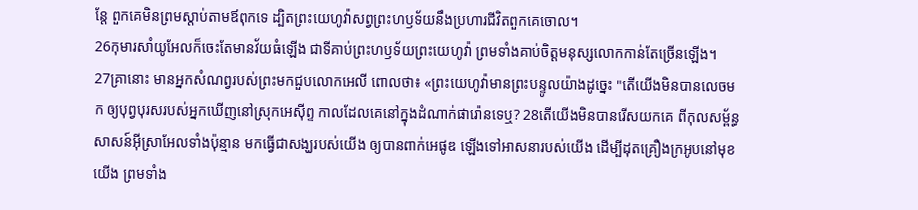ន្តែ ពួកគេមិនព្រមស្តាប់តាមឪពុកទេ ដ្បិតព្រះ‌យេហូវ៉ាសព្វព្រះ‌ហឫ‌ទ័យនឹងប្រហារជីវិតពួកគេចោល។
26កុមារសាំយូ‌អែលក៏ចេះតែមានវ័យធំឡើង ជាទីគាប់ព្រះ‌ហឫ‌ទ័យព្រះ‌យេហូវ៉ា ព្រមទាំងគាប់ចិត្តមនុស្សលោកកាន់តែច្រើនឡើង។
27គ្រានោះ មានអ្នកសំណព្វរបស់ព្រះមកជួបលោកអេលី ពោលថា៖ «ព្រះ‌យេហូវ៉ាមានព្រះ‌បន្ទូលយ៉ាងដូច្នេះ "តើយើងមិនបានលេចមក ឲ្យបុព្វ‌បុរសរបស់អ្នកឃើញនៅស្រុកអេស៊ីព្ទ កាលដែលគេនៅក្នុងដំណាក់ផារ៉ោនទេឬ? 28តើយើងមិនបានរើសយកគេ ពីកុល‌សម្ព័ន្ធសាសន៍អ៊ីស្រា‌អែលទាំងប៉ុន្មាន មកធ្វើជាសង្ឃរបស់យើង ឲ្យបានពាក់អេផូឌ ឡើងទៅអាសនារបស់យើង ដើម្បីដុតគ្រឿងក្រអូបនៅមុខយើង ព្រមទាំង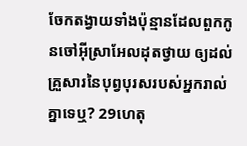ចែកតង្វាយទាំងប៉ុន្មានដែលពួកកូនចៅអ៊ីស្រា‌អែលដុតថ្វាយ ឲ្យដល់គ្រួសារនៃបុព្វ‌បុរសរបស់អ្នករាល់គ្នាទេឬ? 29ហេតុ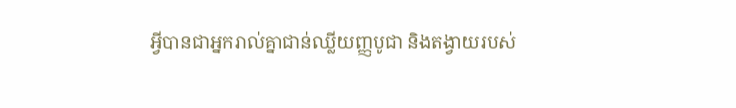អ្វីបានជាអ្នករាល់គ្នាជាន់ឈ្លីយញ្ញ‌បូជា និងតង្វាយរបស់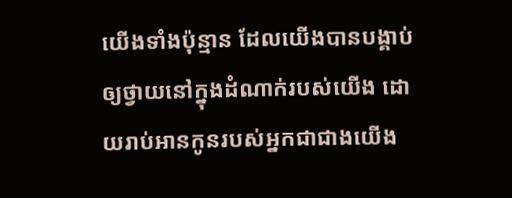យើងទាំងប៉ុន្មាន ដែលយើងបានបង្គាប់ឲ្យថ្វាយនៅក្នុងដំណាក់របស់យើង ដោយរាប់អានកូនរបស់អ្នកជាជាងយើង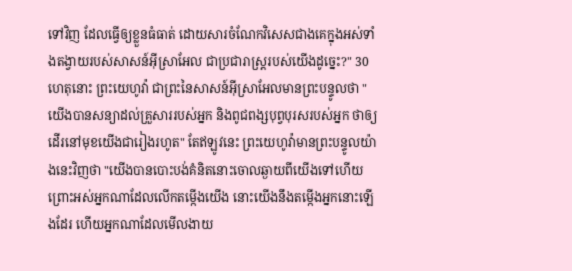ទៅវិញ ដែលធ្វើឲ្យខ្លួនធំធាត់ ដោយ‌សារចំណែកវិសេសជាងគេក្នុងអស់ទាំងតង្វាយរបស់សាសន៍អ៊ីស្រា‌អែល ជាប្រជា‌រាស្ត្ររបស់យើងដូច្នេះ?" 30ហេតុនោះ ព្រះ‌យេហូវ៉ា ជាព្រះនៃសាសន៍អ៊ីស្រា‌អែលមានព្រះ‌បន្ទូលថា "យើងបានសន្យាដល់គ្រួសាររបស់អ្នក និងពូជពង្សបុព្វ‌បុរសរបស់អ្នក ថាឲ្យដើរនៅមុខយើងជារៀងរហូត" តែឥឡូវនេះ ព្រះ‌យេហូវ៉ាមានព្រះ‌បន្ទូលយ៉ាងនេះវិញថា "យើងបានបោះបង់គំនិតនោះចោលឆ្ងាយពីយើងទៅហើយ ព្រោះអស់អ្នកណាដែលលើកតម្កើងយើង នោះយើងនឹងតម្កើងអ្នកនោះឡើងដែរ ហើយអ្នកណាដែលមើលងាយ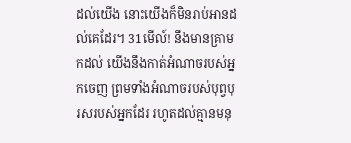ដល់យើង នោះយើងក៏មិនរាប់អានដល់គេដែរ។ 31មើល៍! នឹងមានគ្រាមកដល់ យើងនឹងកាត់អំណាចរបស់អ្នកចេញ ព្រមទាំងអំណាចរបស់បុព្វ‌បុរសរបស់អ្នកដែរ រហូតដល់គ្មានមនុ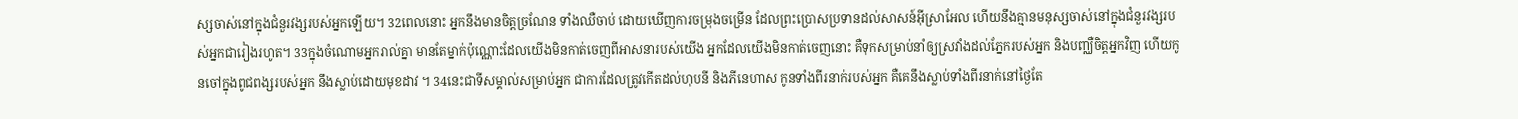ស្សចាស់នៅក្នុងជំនួរ‌វង្សរបស់អ្នកឡើយ។ 32ពេលនោះ អ្នកនឹងមានចិត្តច្រណែន ទាំងឈឺចាប់ ដោយឃើញការចម្រុងចម្រើន ដែលព្រះប្រោសប្រទានដល់សាសន៍អ៊ីស្រា‌អែល ហើយនឹងគ្មានមនុស្សចាស់នៅក្នុងជំនួរ‌វង្សរបស់អ្នកជារៀងរហូត។ 33ក្នុងចំណោមអ្នករាល់គ្នា មានតែម្នាក់ប៉ុណ្ណោះដែលយើងមិនកាត់ចេញពីអាសនារបស់យើង អ្នកដែលយើងមិនកាត់ចេញនោះ គឺទុកសម្រាប់នាំឲ្យស្រវាំងដល់ភ្នែករបស់អ្នក និងបញ្ឈឺចិត្តអ្នកវិញ ហើយកូនចៅក្នុងពូជពង្សរបស់អ្នក នឹងស្លាប់ដោយមុខដាវ ។ 34នេះជាទីសម្គាល់សម្រាប់អ្នក ជាការដែលត្រូវកើតដល់ហុបនី និងភីនេ‌ហាស កូនទាំងពីរនាក់របស់អ្នក គឺគេនឹងស្លាប់ទាំងពីរនាក់នៅថ្ងៃតែ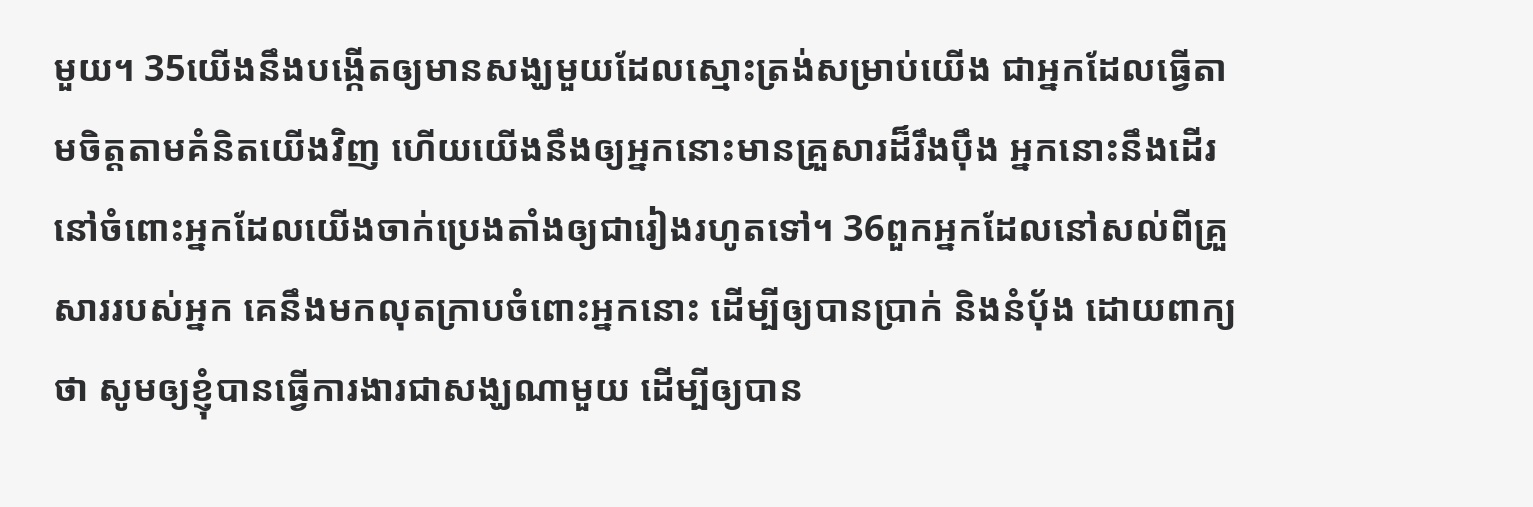មួយ។ 35យើងនឹងបង្កើតឲ្យមានសង្ឃមួយដែលស្មោះត្រង់សម្រាប់យើង ជាអ្នកដែលធ្វើតាមចិត្តតាមគំនិតយើងវិញ ហើយយើងនឹងឲ្យអ្នកនោះមានគ្រួសារដ៏រឹង‌ប៉ឹង អ្នកនោះនឹងដើរនៅចំពោះអ្នកដែលយើងចាក់ប្រេង‌តាំងឲ្យជារៀងរហូតទៅ។ 36ពួកអ្នកដែលនៅសល់ពីគ្រួសាររបស់អ្នក គេនឹងមកលុតក្រាបចំពោះអ្នកនោះ ដើម្បីឲ្យបានប្រាក់ និងនំបុ័ង ដោយពាក្យថា សូមឲ្យខ្ញុំបានធ្វើការ‌ងារជាសង្ឃណាមួយ ដើម្បីឲ្យបាន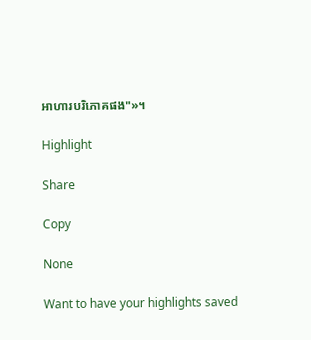អាហារបរិ‌ភោគផង"»។

Highlight

Share

Copy

None

Want to have your highlights saved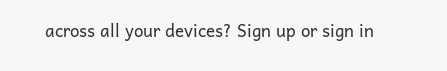across all your devices? Sign up or sign in